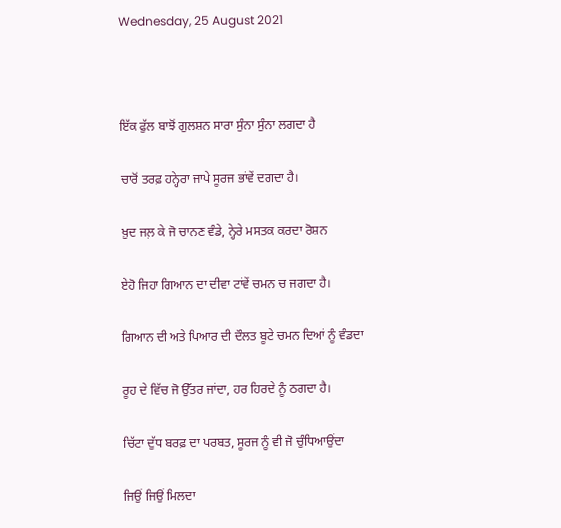Wednesday, 25 August 2021



ਇੱਕ ਫੁੱਲ ਬਾਝੋਂ ਗੁਲਸ਼ਨ ਸਾਰਾ ਸੁੰਨਾ ਸੁੰਨਾ ਲਗਦਾ ਹੈ

ਚਾਰੋਂ ਤਰਫ਼ ਹਨ੍ਹੇਰਾ ਜਾਪੇ ਸੂਰਜ ਭਾਂਵੇਂ ਦਗਦਾ ਹੈ।

ਖ਼ੁਦ ਜਲ਼ ਕੇ ਜੋ ਚਾਨਣ ਵੰਡੇ, ਨ੍ਹੇਰੇ ਮਸਤਕ ਕਰਦਾ ਰੋਸ਼ਨ

ਏਹੋ ਜਿਹਾ ਗਿਆਨ ਦਾ ਦੀਵਾ ਟਾਂਵੇਂ ਚਮਨ ਚ ਜਗਦਾ ਹੈ।

ਗਿਆਨ ਦੀ ਅਤੇ ਪਿਆਰ ਦੀ ਦੌਲਤ ਬੂਟੇ ਚਮਨ ਦਿਆਂ ਨੂੰ ਵੰਡਦਾ

ਰੂਹ ਦੇ ਵਿੱਚ ਜੋ ਉੱਤਰ ਜਾਂਦਾ, ਹਰ ਹਿਰਦੇ ਨੂੰ ਠਗਦਾ ਹੈ।

ਚਿੱਟਾ ਦੁੱਧ ਬਰਫ਼ ਦਾ ਪਰਬਤ, ਸੂਰਜ ਨੂੰ ਵੀ ਜੋ ਚੁੰਧਿਆਉਂਦਾ

ਜਿਉਂ ਜਿਉਂ ਮਿਲਦਾ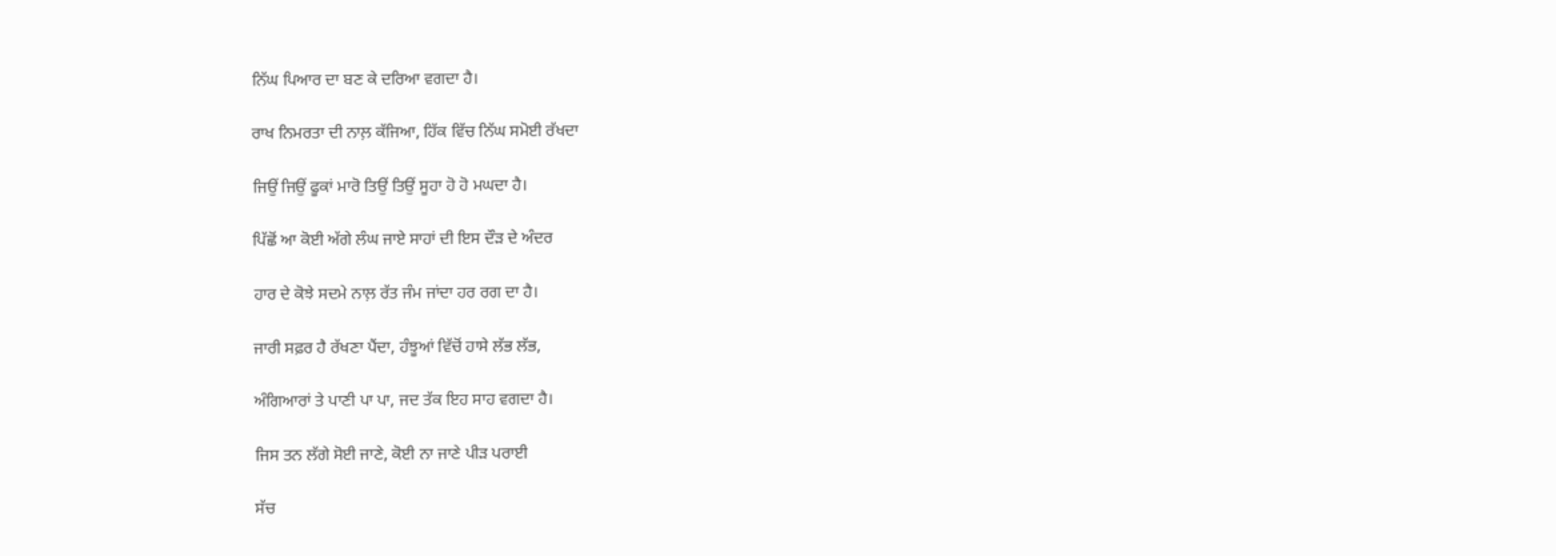ਨਿੱਘ ਪਿਆਰ ਦਾ ਬਣ ਕੇ ਦਰਿਆ ਵਗਦਾ ਹੈ।

ਰਾਖ ਨਿਮਰਤਾ ਦੀ ਨਾਲ਼ ਕੱਜਿਆ, ਹਿੱਕ ਵਿੱਚ ਨਿੱਘ ਸਮੋਈ ਰੱਖਦਾ

ਜਿਉਂ ਜਿਉਂ ਫੂਕਾਂ ਮਾਰੋ ਤਿਉਂ ਤਿਉਂ ਸੂਹਾ ਹੋ ਹੋ ਮਘਦਾ ਹੈ।

ਪਿੱਛੋਂ ਆ ਕੋਈ ਅੱਗੇ ਲੰਘ ਜਾਏ ਸਾਹਾਂ ਦੀ ਇਸ ਦੌੜ ਦੇ ਅੰਦਰ

ਹਾਰ ਦੇ ਕੋਝੇ ਸਦਮੇ ਨਾਲ਼ ਰੱਤ ਜੰਮ ਜਾਂਦਾ ਹਰ ਰਗ ਦਾ ਹੈ।

ਜਾਰੀ ਸਫ਼ਰ ਹੈ ਰੱਖਣਾ ਪੈਂਦਾ, ਹੰਝੂਆਂ ਵਿੱਚੋਂ ਹਾਸੇ ਲੱਭ ਲੱਭ,

ਅੰਗਿਆਰਾਂ ਤੇ ਪਾਣੀ ਪਾ ਪਾ, ਜਦ ਤੱਕ ਇਹ ਸਾਹ ਵਗਦਾ ਹੈ।

ਜਿਸ ਤਨ ਲੱਗੇ ਸੋਈ ਜਾਣੇ, ਕੋਈ ਨਾ ਜਾਣੇ ਪੀੜ ਪਰਾਈ

ਸੱਚ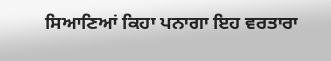ਸਿਆਣਿਆਂ ਕਿਹਾ ਪਨਾਗਾ ਇਹ ਵਰਤਾਰਾ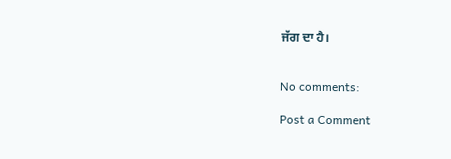ਜੱਗ ਦਾ ਹੈ।


No comments:

Post a Comment